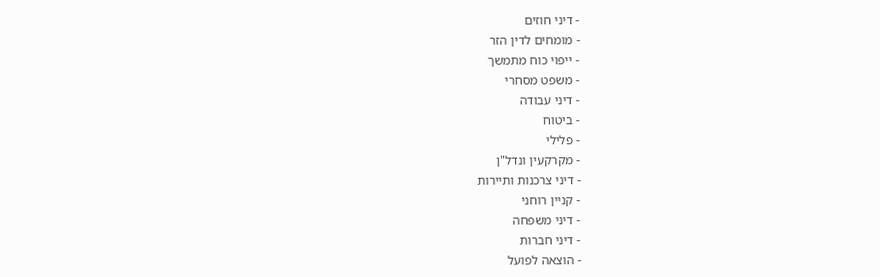- דיני חוזים
- מומחים לדין הזר
- ייפוי כוח מתמשך
- משפט מסחרי
- דיני עבודה
- ביטוח
- פלילי
- מקרקעין ונדל"ן
- דיני צרכנות ותיירות
- קניין רוחני
- דיני משפחה
- דיני חברות
- הוצאה לפועל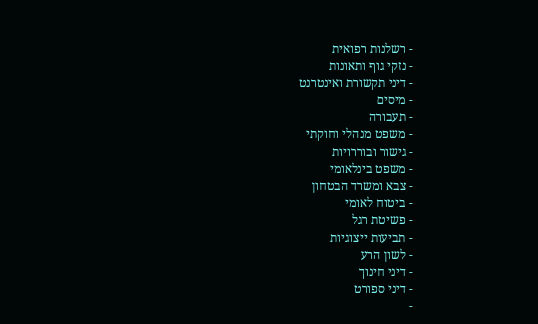- רשלנות רפואית
- נזקי גוף ותאונות
- דיני תקשורת ואינטרנט
- מיסים
- תעבורה
- משפט מנהלי וחוקתי
- גישור ובוררויות
- משפט בינלאומי
- צבא ומשרד הבטחון
- ביטוח לאומי
- פשיטת רגל
- תביעות ייצוגיות
- לשון הרע
- דיני חינוך
- דיני ספורט
-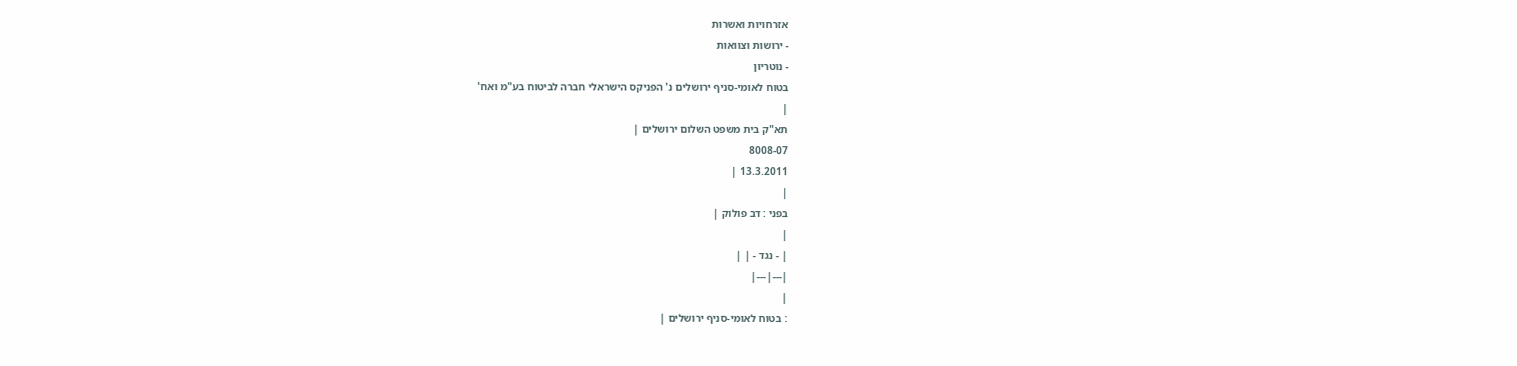אזרחויות ואשרות
- ירושות וצוואות
- נוטריון
בטוח לאומי-סניף ירושלים נ' הפניקס הישראלי חברה לביטוח בע"מ ואח'
|
תא"ק בית משפט השלום ירושלים |
8008-07
13.3.2011 |
|
בפני : דב פולוק |
|
| - נגד - | |
|---|---|
|
: בטוח לאומי-סניף ירושלים |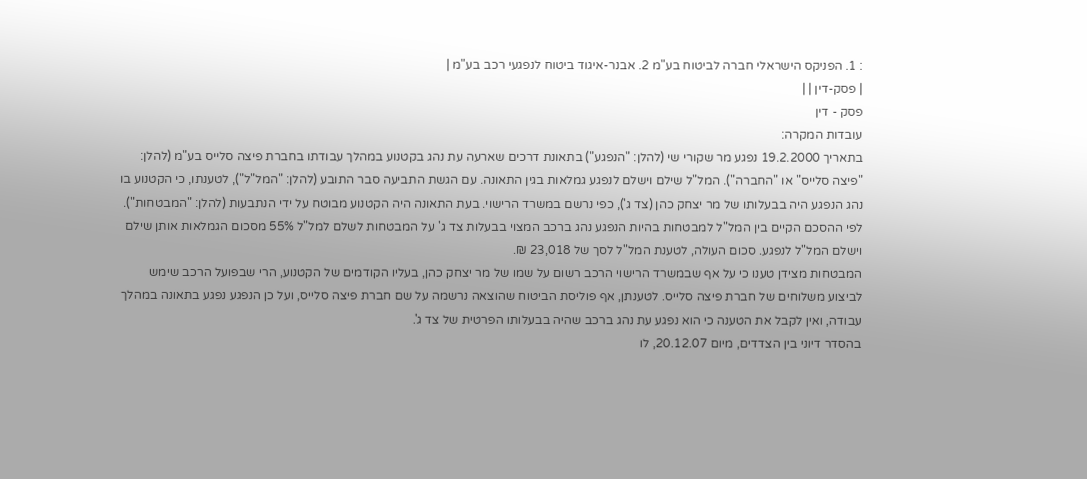: 1. הפניקס הישראלי חברה לביטוח בע"מ 2. אבנר-איגוד ביטוח לנפגעי רכב בע"מ |
| פסק-דין | |
פסק - דין
עובדות המקרה:
בתאריך 19.2.2000 נפגע מר שקורי שי (להלן: "הנפגע") בתאונת דרכים שארעה עת נהג בקטנוע במהלך עבודתו בחברת פיצה סלייס בע"מ (להלן: "פיצה סלייס" או "החברה"). המל"ל שילם וישלם לנפגע גמלאות בגין התאונה. עם הגשת התביעה סבר התובע (להלן: "המל"ל"), לטענתו, כי הקטנוע בו נהג הנפגע היה בבעלותו של מר יצחק כהן (צד ג'), כפי נרשם במשרד הרישוי. בעת התאונה היה הקטנוע מבוטח על ידי הנתבעות (להלן: "המבטחות").
לפי ההסכם הקיים בין המל"ל למבטחות בהיות הנפגע נהג ברכב המצוי בבעלות צד ג' על המבטחות לשלם למל"ל 55% מסכום הגמלאות אותן שילם וישלם המל"ל לנפגע. סכום העולה, לטענת המל"ל לסך של 23,018 ₪.
המבטחות מצידן טענו כי על אף שבמשרד הרישוי הרכב רשום על שמו של מר יצחק כהן, בעליו הקודמים של הקטנוע, הרי שבפועל הרכב שימש לביצוע משלוחים של חברת פיצה סלייס. לטענתן, אף פוליסת הביטוח שהוצאה נרשמה על שם חברת פיצה סלייס, ועל כן הנפגע נפגע בתאונה במהלך עבודה, ואין לקבל את הטענה כי הוא נפגע עת נהג ברכב שהיה בבעלותו הפרטית של צד ג'.
בהסדר דיוני בין הצדדים, מיום 20.12.07, לו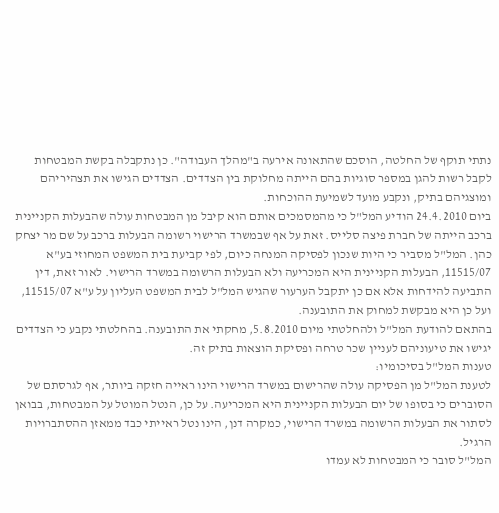נתתי תוקף של החלטה, הוסכם שהתאונה אירעה ב"מהלך העבודה". כן נתקבלה בקשת המבטחות לקבל רשות להגן במספר סוגיות בהם הייתה מחלוקת בין הצדדים. הצדדים הגישו את תצהיריהם ומוצגיהם בתיק, ונקבע מועד לשמיעת ההוכחות.
ביום 24.4.2010 הודיע המל"ל כי מהמסמכים אותם הוא קיבל מן המבטחות עולה שהבעלות הקניינית ברכב הייתה של חברת פיצה סלייס. זאת על אף שבמשרד הרישוי רשומה הבעלות ברכב על שם מר יצחק כהן. המל"ל מסביר כי היות שנכון לפסיקה המנחה כיום, לפי קביעת בית המשפט המחוזי בע"א 11515/07, הבעלות הקניינית היא המכריעה ולא הבעלות הרשומה במשרד הרישוי. לאור זאת, דין התביעה להידחות אלא אם כן יתקבל הערעור שהגיש המל"ל לבית המשפט העליון על ע"א 11515/07, ועל כן היא מבקשת למחוק את התובענה.
בהתאם להודעת המל"ל ולהחלטתי מיום 5.8.2010, מחקתי את התובענה. בהחלטתי נקבע כי הצדדים יגישו את טיעוניהם לעניין שכר טרחה ופסיקת הוצאות בתיק זה.
טענות המל"ל בסיכומיו:
לטענת המל"ל מן הפסיקה עולה שהרישום במשרד הרישוי הינו ראייה חזקה ביותר, אף לגרסתם של הסוברים כי בסופו של יום הבעלות הקניינית היא המכריעה. על כן, הנטל המוטל על המבטחות, בבואן לסתור את הבעלות הרשומה במשרד הרישוי, כמקרה דנן, הינו נטל ראייתי כבד ממאזן ההסתברויות הרגיל.
המל"ל סובר כי המבטחות לא עמדו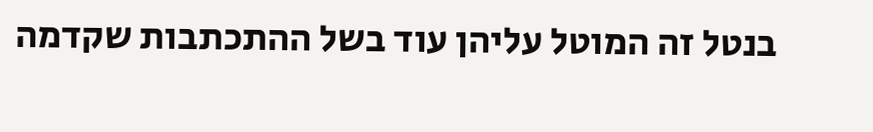בנטל זה המוטל עליהן עוד בשל ההתכתבות שקדמה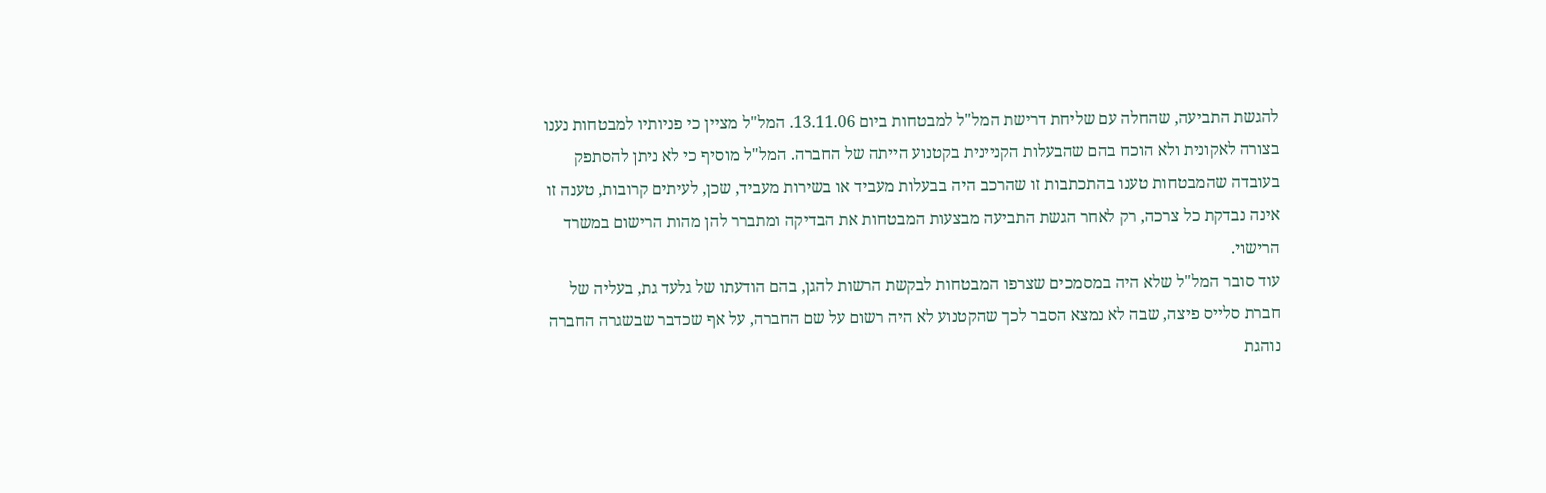להגשת התביעה, שהחלה עם שליחת דרישת המל"ל למבטחות ביום 13.11.06. המל"ל מציין כי פניותיו למבטחות נענו בצורה לאקונית ולא הוכח בהם שהבעלות הקניינית בקטנוע הייתה של החברה. המל"ל מוסיף כי לא ניתן להסתפק בעובדה שהמבטחות טענו בהתכתבות זו שהרכב היה בבעלות מעביד או בשירות מעביד, שכן, לעיתים קרובות, טענה זו אינה נבדקת כל צרכה, רק לאחר הגשת התביעה מבצעות המבטחות את הבדיקה ומתברר להן מהות הרישום במשרד הרישוי.
עוד סובר המל"ל שלא היה במסמכים שצרפו המבטחות לבקשת הרשות להגן, בהם הודעתו של גלעד גת, בעליה של חברת סלייס פיצה, שבה לא נמצא הסבר לכך שהקטנוע לא היה רשום על שם החברה, על אף שכדבר שבשגרה החברה נוהגת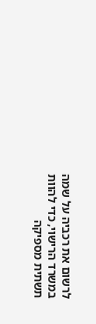לרשום את רכביה על שמה במשרד הרישוי, כדי להוות תשתית מספיקה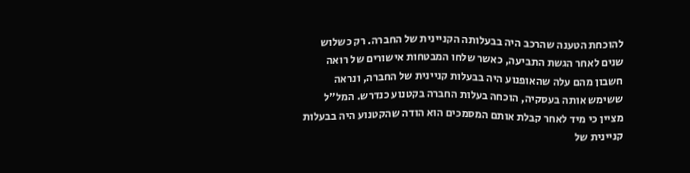להוכחת הטענה שהרכב היה בבעלותה הקניינית של החברה. רק כשלוש שנים לאחר הגשת התביעה, כאשר שלחו המבטחות אישורים של רואה חשבון מהם עלה שהאופנוע היה בבעלות קניינית של החברה, ונראה ששימש אותה בעסקיה, הוכחה בעלות החברה בקטנוע כנדרש. המל"ל מציין כי מיד לאחר קבלת אותם המסמכים הוא הודה שהקטנוע היה בבעלות קניינית של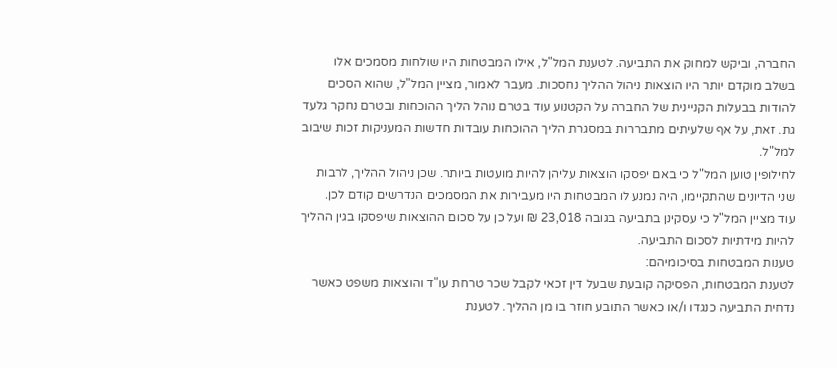החברה, וביקש למחוק את התביעה. לטענת המל"ל, אילו המבטחות היו שולחות מסמכים אלו בשלב מוקדם יותר היו הוצאות ניהול ההליך נחסכות. מעבר לאמור, מציין המל"ל, שהוא הסכים להודות בבעלות הקניינית של החברה על הקטנוע עוד בטרם נוהל הליך ההוכחות ובטרם נחקר גלעד גת. זאת, על אף שלעיתים מתבררות במסגרת הליך ההוכחות עובדות חדשות המעניקות זכות שיבוב למל"ל.
לחילופין טוען המל"ל כי באם יפסקו הוצאות עליהן להיות מועטות ביותר. שכן ניהול ההליך, לרבות שני הדיונים שהתקיימו, היה נמנע לו המבטחות היו מעבירות את המסמכים הנדרשים קודם לכן.
עוד מציין המל"ל כי עסקינן בתביעה בגובה 23,018 ₪ ועל כן על סכום ההוצאות שיפסקו בגין ההליך להיות מידתיות לסכום התביעה.
טענות המבטחות בסיכומיהם:
לטענת המבטחות, הפסיקה קובעת שבעל דין זכאי לקבל שכר טרחת עו"ד והוצאות משפט כאשר נדחית התביעה כנגדו ו/או כאשר התובע חוזר בו מן ההליך. לטענת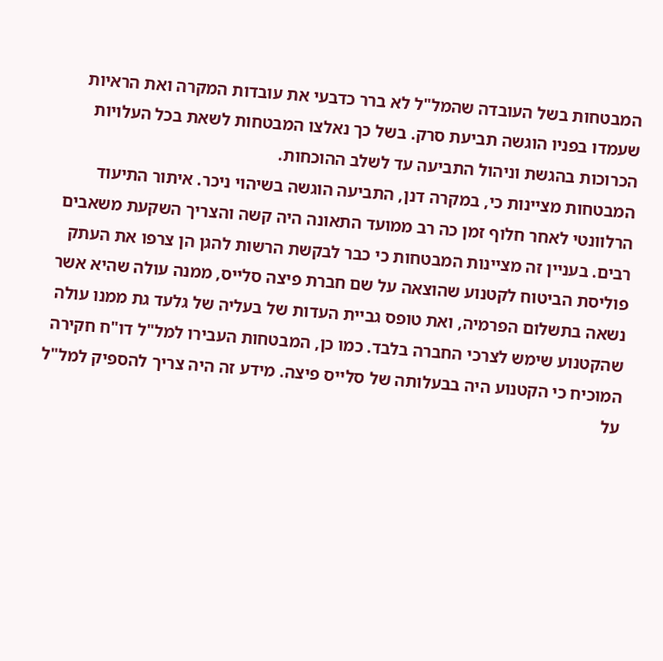המבטחות בשל העובדה שהמל"ל לא ברר כדבעי את עובדות המקרה ואת הראיות שעמדו בפניו הוגשה תביעת סרק. בשל כך נאלצו המבטחות לשאת בכל העלויות הכרוכות בהגשת וניהול התביעה עד לשלב ההוכחות.
המבטחות מציינות כי, במקרה דנן, התביעה הוגשה בשיהוי ניכר. איתור התיעוד הרלוונטי לאחר חלוף זמן כה רב ממועד התאונה היה קשה והצריך השקעת משאבים רבים. בעניין זה מציינות המבטחות כי כבר לבקשת הרשות להגן הן צרפו את העתק פוליסת הביטוח לקטנוע שהוצאה על שם חברת פיצה סלייס, ממנה עולה שהיא אשר נשאה בתשלום הפרמיה, ואת טופס גביית העדות של בעליה של גלעד גת ממנו עולה שהקטנוע שימש לצרכי החברה בלבד. כמו כן, המבטחות העבירו למל"ל דו"ח חקירה המוכיח כי הקטנוע היה בבעלותה של סלייס פיצה. מידע זה היה צריך להספיק למל"ל על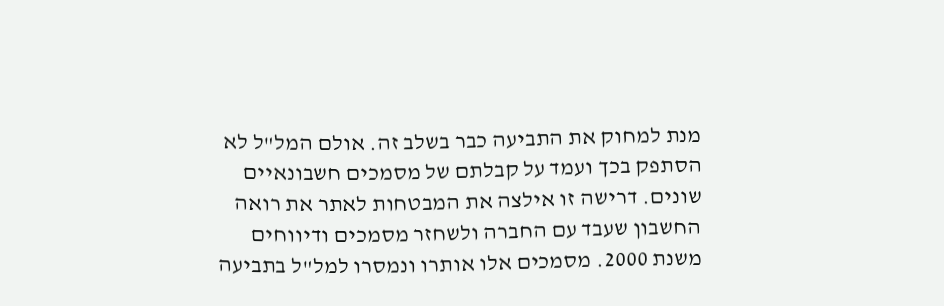מנת למחוק את התביעה כבר בשלב זה. אולם המל"ל לא הסתפק בכך ועמד על קבלתם של מסמכים חשבונאיים שונים. דרישה זו אילצה את המבטחות לאתר את רואה החשבון שעבד עם החברה ולשחזר מסמכים ודיווחים משנת 2000. מסמכים אלו אותרו ונמסרו למל"ל בתביעה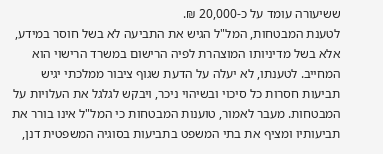ששיעורה עומד על כ-20,000 ₪.
לטענת המבטחות, המל"ל הגיש את התביעה לא בשל חוסר במידע, אלא בשל מדיניותו המוצהרת לפיה הרישום במשרד הרישוי הוא המחייב. לטענתו, לא יעלה על הדעת שגוף ציבור ממלכתי יגיש תביעות חסרות כל סיכוי ובשיהוי ניכר, ויבקש לגלגל את העלויות על המבטחות. מעבר לאמור, טוענות המבטחות כי המל"ל אינו בורר את תביעותיו ומציף את בתי המשפט בתביעות בסוגיה המשפטית דנן,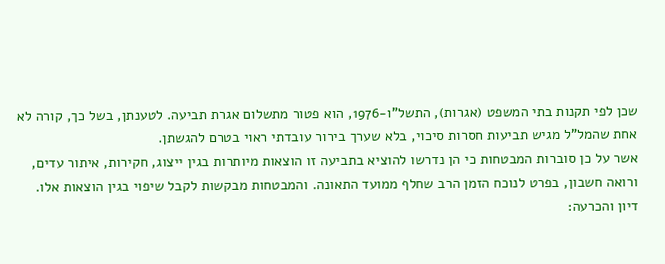שכן לפי תקנות בתי המשפט (אגרות), התשל"ו-1976, הוא פטור מתשלום אגרת תביעה. לטענתן, בשל כך, קורה לא אחת שהמל"ל מגיש תביעות חסרות סיכוי, בלא שערך בירור עובדתי ראוי בטרם להגשתן.
אשר על כן סוברות המבטחות כי הן נדרשו להוציא בתביעה זו הוצאות מיותרות בגין ייצוג, חקירות, איתור עדים, ורואה חשבון, בפרט לנוכח הזמן הרב שחלף ממועד התאונה. והמבטחות מבקשות לקבל שיפוי בגין הוצאות אלו.
דיון והכרעה: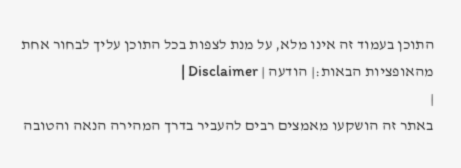התוכן בעמוד זה אינו מלא, על מנת לצפות בכל התוכן עליך לבחור אחת מהאופציות הבאות:| הודעה | Disclaimer |
|
באתר זה הושקעו מאמצים רבים להעביר בדרך המהירה הנאה והטובה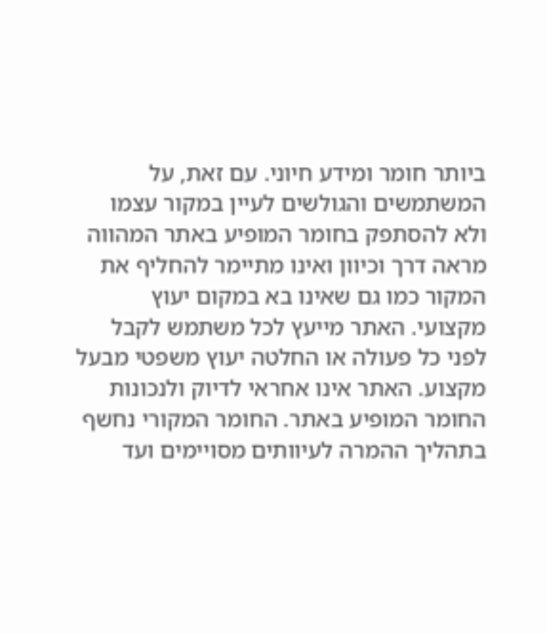ביותר חומר ומידע חיוני. עם זאת, על המשתמשים והגולשים לעיין במקור עצמו ולא להסתפק בחומר המופיע באתר המהווה מראה דרך וכיוון ואינו מתיימר להחליף את המקור כמו גם שאינו בא במקום יעוץ מקצועי. האתר מייעץ לכל משתמש לקבל לפני כל פעולה או החלטה יעוץ משפטי מבעל מקצוע. האתר אינו אחראי לדיוק ולנכונות החומר המופיע באתר. החומר המקורי נחשף בתהליך ההמרה לעיוותים מסויימים ועד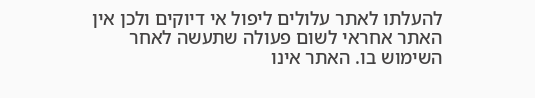להעלתו לאתר עלולים ליפול אי דיוקים ולכן אין האתר אחראי לשום פעולה שתעשה לאחר השימוש בו. האתר אינו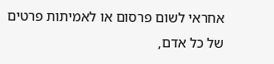אחראי לשום פרסום או לאמיתות פרטים של כל אדם,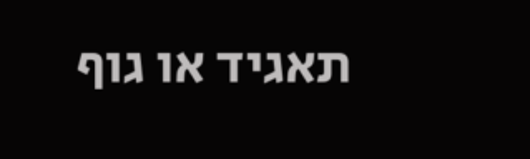תאגיד או גוף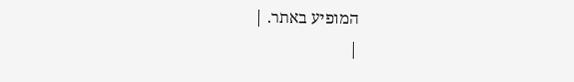המופיע באתר. |
|